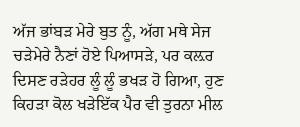ਅੱਜ ਭਾਂਬੜ ਮੇਰੇ ਬੁਤ ਨੂੰ, ਅੱਗ ਮਥੇ ਸੇਜ ਚੜੇਮੇਰੇ ਨੈਣਾਂ ਹੋਏ ਪਿਆਸੜੇ, ਪਰ ਕਲ਼ਰ ਦਿਸਣ ਰੜੇਹਰ ਲੂੰ ਲੂੰ ਭਖੜ ਹੋ ਗਿਆ, ਹੁਣ ਕਿਹੜਾ ਕੋਲ ਖੜੇਇੱਕ ਪੈਰ ਵੀ ਤੁਰਨਾ ਮੀਲ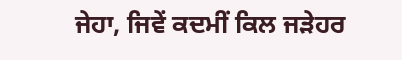ਜੇਹਾ, ਜਿਵੇਂ ਕਦਮੀਂ ਕਿਲ ਜੜੇਹਰ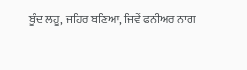ਬੂੰਦ ਲਹੂ, ਜਹਿਰ ਬਣਿਆ, ਜਿਵੇਂ ਫਨੀਅਰ ਨਾਗ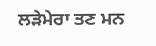ਲੜੇਮੇਰਾ ਤਣ ਮਨ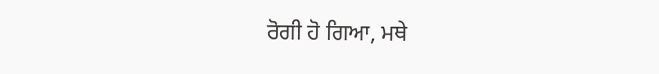ਰੋਗੀ ਹੋ ਗਿਆ, ਮਥੇ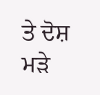ਤੇ ਦੋਸ਼ ਮੜੇ